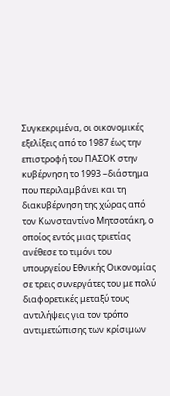Συγκεκριμένα, οι οικονομικές εξελίξεις από το 1987 έως την επιστροφή του ΠΑΣΟΚ στην κυβέρνηση το 1993 –διάστημα που περιλαμβάνει και τη διακυβέρνηση της χώρας από τον Κωνσταντίνο Μητσοτάκη, ο οποίος εντός μιας τριετίας ανέθεσε το τιμόνι του υπουργείου Εθνικής Οικονομίας σε τρεις συνεργάτες του με πολύ διαφορετικές μεταξύ τους αντιλήψεις για τον τρόπο αντιμετώπισης των κρίσιμων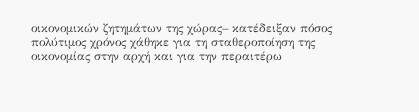οικονομικών ζητημάτων της χώρας– κατέδειξαν πόσος πολύτιμος χρόνος χάθηκε για τη σταθεροποίηση της οικονομίας στην αρχή και για την περαιτέρω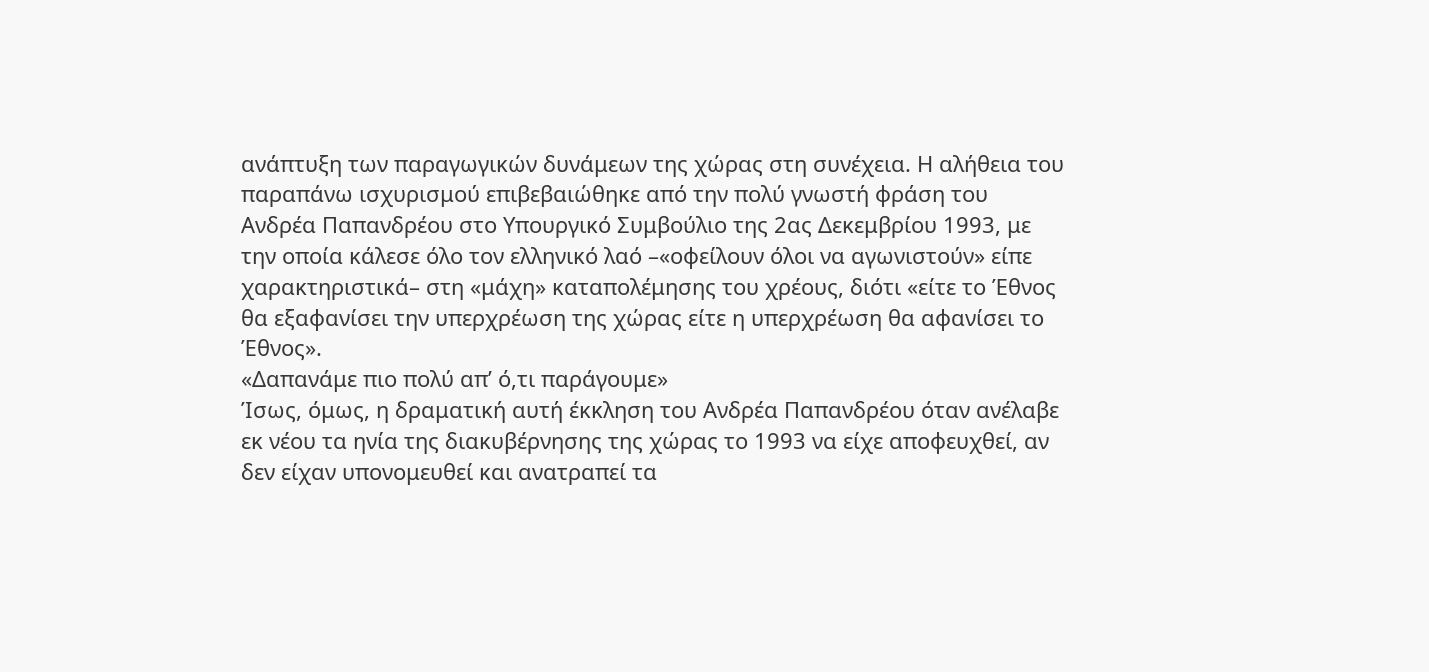ανάπτυξη των παραγωγικών δυνάμεων της χώρας στη συνέχεια. Η αλήθεια του παραπάνω ισχυρισμού επιβεβαιώθηκε από την πολύ γνωστή φράση του Ανδρέα Παπανδρέου στο Υπουργικό Συμβούλιο της 2ας Δεκεμβρίου 1993, με την οποία κάλεσε όλο τον ελληνικό λαό –«οφείλουν όλοι να αγωνιστούν» είπε χαρακτηριστικά– στη «μάχη» καταπολέμησης του χρέους, διότι «είτε το Έθνος θα εξαφανίσει την υπερχρέωση της χώρας είτε η υπερχρέωση θα αφανίσει το Έθνος».
«Δαπανάμε πιο πολύ απ’ ό,τι παράγουμε»
Ίσως, όμως, η δραματική αυτή έκκληση του Ανδρέα Παπανδρέου όταν ανέλαβε εκ νέου τα ηνία της διακυβέρνησης της χώρας το 1993 να είχε αποφευχθεί, αν δεν είχαν υπονομευθεί και ανατραπεί τα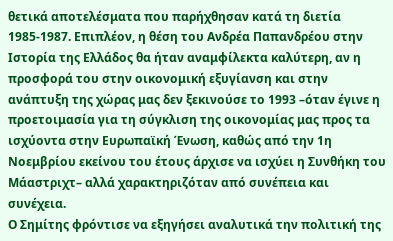θετικά αποτελέσματα που παρήχθησαν κατά τη διετία 1985-1987. Επιπλέον, η θέση του Ανδρέα Παπανδρέου στην Ιστορία της Ελλάδος θα ήταν αναμφίλεκτα καλύτερη, αν η προσφορά του στην οικονομική εξυγίανση και στην ανάπτυξη της χώρας μας δεν ξεκινούσε το 1993 –όταν έγινε η προετοιμασία για τη σύγκλιση της οικονομίας μας προς τα ισχύοντα στην Ευρωπαϊκή Ένωση, καθώς από την 1η Νοεμβρίου εκείνου του έτους άρχισε να ισχύει η Συνθήκη του Μάαστριχτ– αλλά χαρακτηριζόταν από συνέπεια και συνέχεια.
Ο Σημίτης φρόντισε να εξηγήσει αναλυτικά την πολιτική της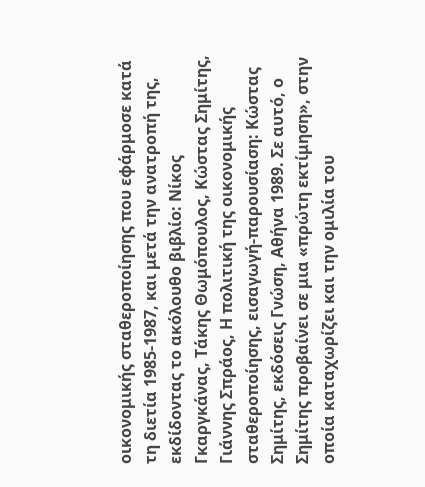οικονομικής σταθεροποίησης που εφάρμοσε κατά τη διετία 1985-1987, και μετά την ανατροπή της, εκδίδοντας το ακόλουθο βιβλίο: Νίκος Γκαργκάνας, Τάκης Θωμόπουλος, Κώστας Σημίτης, Γιάννης Σπράος, Η πολιτική της οικονομικής σταθεροποίησης, εισαγωγή-παρουσίαση: Κώστας Σημίτης, εκδόσεις Γνώση, Αθήνα 1989. Σε αυτό, ο Σημίτης προβαίνει σε μια «πρώτη εκτίμηση», στην οποία καταχωρίζει και την ομιλία του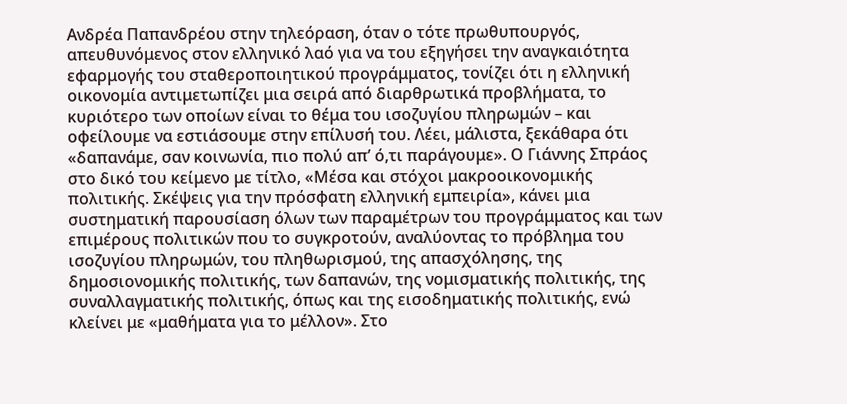Ανδρέα Παπανδρέου στην τηλεόραση, όταν ο τότε πρωθυπουργός, απευθυνόμενος στον ελληνικό λαό για να του εξηγήσει την αναγκαιότητα εφαρμογής του σταθεροποιητικού προγράμματος, τονίζει ότι η ελληνική οικονομία αντιμετωπίζει μια σειρά από διαρθρωτικά προβλήματα, το κυριότερο των οποίων είναι το θέμα του ισοζυγίου πληρωμών – και οφείλουμε να εστιάσουμε στην επίλυσή του. Λέει, μάλιστα, ξεκάθαρα ότι «δαπανάμε, σαν κοινωνία, πιο πολύ απ’ ό,τι παράγουμε». Ο Γιάννης Σπράος στο δικό του κείμενο με τίτλο, «Μέσα και στόχοι μακροοικονομικής πολιτικής. Σκέψεις για την πρόσφατη ελληνική εμπειρία», κάνει μια συστηματική παρουσίαση όλων των παραμέτρων του προγράμματος και των επιμέρους πολιτικών που το συγκροτούν, αναλύοντας το πρόβλημα του ισοζυγίου πληρωμών, του πληθωρισμού, της απασχόλησης, της δημοσιονομικής πολιτικής, των δαπανών, της νομισματικής πολιτικής, της συναλλαγματικής πολιτικής, όπως και της εισοδηματικής πολιτικής, ενώ κλείνει με «μαθήματα για το μέλλον». Στο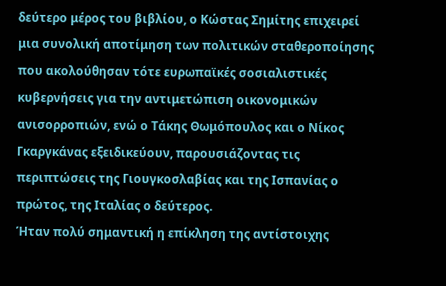δεύτερο μέρος του βιβλίου, ο Κώστας Σημίτης επιχειρεί μια συνολική αποτίμηση των πολιτικών σταθεροποίησης που ακολούθησαν τότε ευρωπαϊκές σοσιαλιστικές κυβερνήσεις για την αντιμετώπιση οικονομικών ανισορροπιών, ενώ ο Τάκης Θωμόπουλος και ο Νίκος Γκαργκάνας εξειδικεύουν, παρουσιάζοντας τις περιπτώσεις της Γιουγκοσλαβίας και της Ισπανίας ο πρώτος, της Ιταλίας ο δεύτερος.
Ήταν πολύ σημαντική η επίκληση της αντίστοιχης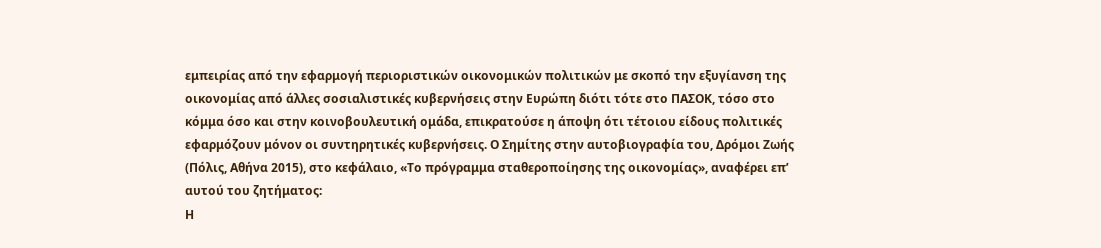εμπειρίας από την εφαρμογή περιοριστικών οικονομικών πολιτικών με σκοπό την εξυγίανση της οικονομίας από άλλες σοσιαλιστικές κυβερνήσεις στην Ευρώπη διότι τότε στο ΠΑΣΟΚ, τόσο στο κόμμα όσο και στην κοινοβουλευτική ομάδα, επικρατούσε η άποψη ότι τέτοιου είδους πολιτικές εφαρμόζουν μόνον οι συντηρητικές κυβερνήσεις. Ο Σημίτης στην αυτοβιογραφία του, Δρόμοι Ζωής (Πόλις, Αθήνα 2015), στο κεφάλαιο, «Το πρόγραμμα σταθεροποίησης της οικονομίας», αναφέρει επ’ αυτού του ζητήματος:
Η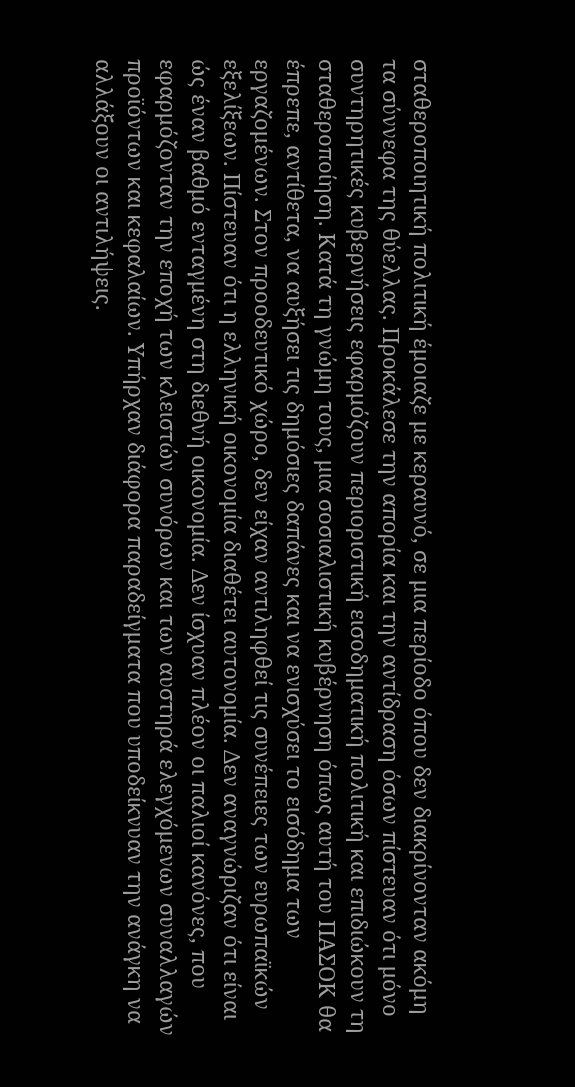σταθεροποιητική πολιτική έμοιαζε με κεραυνό, σε μια περίοδο όπου δεν διακρίνονταν ακόμη τα σύννεφα της θύελλας. Προκάλεσε την απορία και την αντίδραση όσων πίστευαν ότι μόνο συντηρητικές κυβερνήσεις εφαρμόζουν περιοριστική εισοδηματική πολιτική και επιδιώκουν τη σταθεροποίηση. Κατά τη γνώμη τους, μια σοσιαλιστική κυβέρνηση όπως αυτή του ΠΑΣΟΚ θα έπρεπε, αντίθετα, να αυξήσει τις δημόσιες δαπάνες και να ενισχύσει το εισόδημα των εργαζομένων. Στον προοδευτικό χώρο, δεν είχαν αντιληφθεί τις συνέπειες των ευρωπαϊκών εξελίξεων. Πίστευαν ότι η ελληνική οικονομία διαθέτει αυτονομία. Δεν αναγνώριζαν ότι είναι ώς έναν βαθμό ενταγμένη στη διεθνή οικονομία. Δεν ίσχυαν πλέον οι παλιοί κανόνες, που εφαρμόζονταν την εποχή των κλειστών συνόρων και των αυστηρά ελεγχόμενων συναλλαγών προϊόντων και κεφαλαίων. Υπήρχαν διάφορα παραδείγματα που υποδείκνυαν την ανάγκη να αλλάξουν οι αντιλήψεις.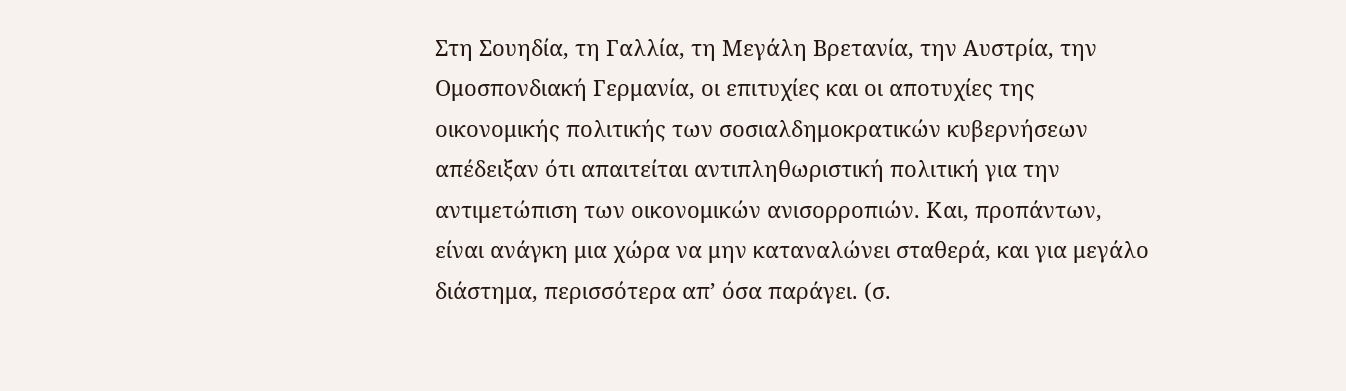Στη Σουηδία, τη Γαλλία, τη Μεγάλη Βρετανία, την Αυστρία, την Ομοσπονδιακή Γερμανία, οι επιτυχίες και οι αποτυχίες της οικονομικής πολιτικής των σοσιαλδημοκρατικών κυβερνήσεων απέδειξαν ότι απαιτείται αντιπληθωριστική πολιτική για την αντιμετώπιση των οικονομικών ανισορροπιών. Και, προπάντων, είναι ανάγκη μια χώρα να μην καταναλώνει σταθερά, και για μεγάλο διάστημα, περισσότερα απ’ όσα παράγει. (σ.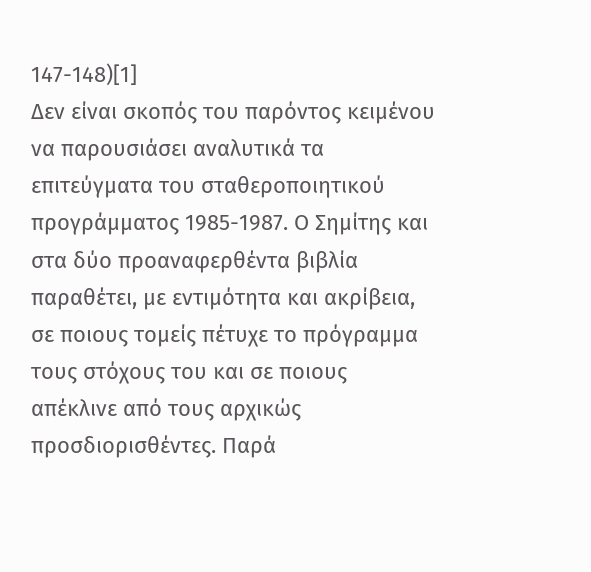147-148)[1]
Δεν είναι σκοπός του παρόντος κειμένου να παρουσιάσει αναλυτικά τα επιτεύγματα του σταθεροποιητικού προγράμματος 1985-1987. Ο Σημίτης και στα δύο προαναφερθέντα βιβλία παραθέτει, με εντιμότητα και ακρίβεια, σε ποιους τομείς πέτυχε το πρόγραμμα τους στόχους του και σε ποιους απέκλινε από τους αρχικώς προσδιορισθέντες. Παρά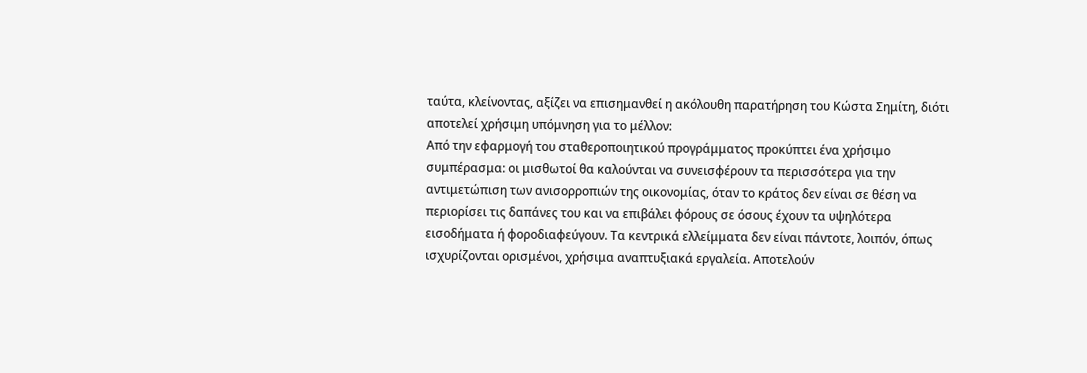ταύτα, κλείνοντας, αξίζει να επισημανθεί η ακόλουθη παρατήρηση του Κώστα Σημίτη, διότι αποτελεί χρήσιμη υπόμνηση για το μέλλον:
Από την εφαρμογή του σταθεροποιητικού προγράμματος προκύπτει ένα χρήσιμο συμπέρασμα: οι μισθωτοί θα καλούνται να συνεισφέρουν τα περισσότερα για την αντιμετώπιση των ανισορροπιών της οικονομίας, όταν το κράτος δεν είναι σε θέση να περιορίσει τις δαπάνες του και να επιβάλει φόρους σε όσους έχουν τα υψηλότερα εισοδήματα ή φοροδιαφεύγουν. Τα κεντρικά ελλείμματα δεν είναι πάντοτε, λοιπόν, όπως ισχυρίζονται ορισμένοι, χρήσιμα αναπτυξιακά εργαλεία. Αποτελούν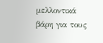μελλοντικά βάρη για τους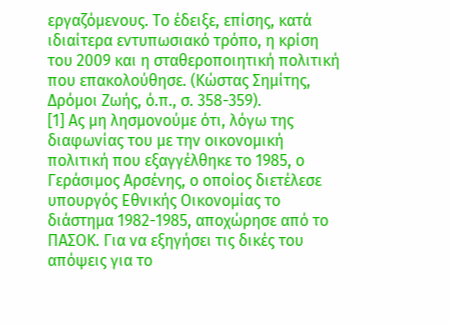εργαζόμενους. Το έδειξε, επίσης, κατά ιδιαίτερα εντυπωσιακό τρόπο, η κρίση του 2009 και η σταθεροποιητική πολιτική που επακολούθησε. (Κώστας Σημίτης, Δρόμοι Ζωής, ό.π., σ. 358-359).
[1] Ας μη λησμονούμε ότι, λόγω της διαφωνίας του με την οικονομική πολιτική που εξαγγέλθηκε το 1985, ο Γεράσιμος Αρσένης, ο οποίος διετέλεσε υπουργός Εθνικής Οικονομίας το διάστημα 1982-1985, αποχώρησε από το ΠΑΣΟΚ. Για να εξηγήσει τις δικές του απόψεις για το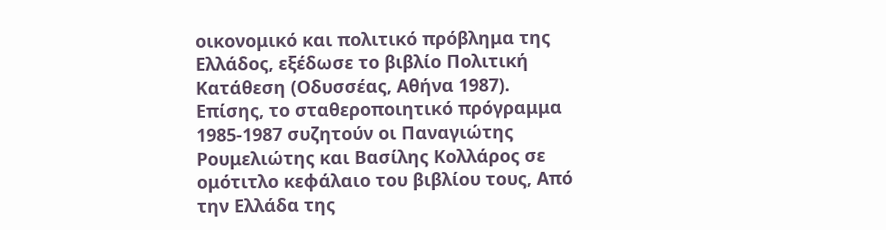οικονομικό και πολιτικό πρόβλημα της Ελλάδος, εξέδωσε το βιβλίο Πολιτική Κατάθεση (Οδυσσέας, Αθήνα 1987). Επίσης, το σταθεροποιητικό πρόγραμμα 1985-1987 συζητούν οι Παναγιώτης Ρουμελιώτης και Βασίλης Κολλάρος σε ομότιτλο κεφάλαιο του βιβλίου τους, Από την Ελλάδα της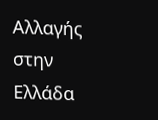Αλλαγής στην Ελλάδα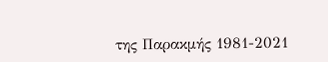της Παρακμής 1981-2021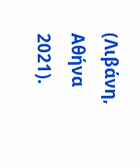(Λιβάνη, Αθήνα 2021).